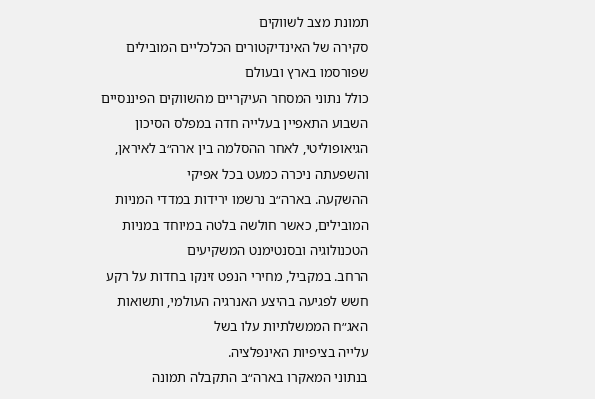תמונת מצב לשווקים
סקירה של האינדיקטורים הכלכליים המובילים שפורסמו בארץ ובעולם
כולל נתוני המסחר העיקריים מהשווקים הפיננסיים
השבוע התאפיין בעלייה חדה במפלס הסיכון הגיאופוליטי, לאחר ההסלמה בין ארה״ב לאיראן, והשפעתה ניכרה כמעט בכל אפיקי
ההשקעה. בארה״ב נרשמו ירידות במדדי המניות המובילים, כאשר חולשה בלטה במיוחד במניות הטכנולוגיה ובסנטימנט המשקיעים
הרחב. במקביל, מחירי הנפט זינקו בחדות על רקע חשש לפגיעה בהיצע האנרגיה העולמי, ותשואות האג״ח הממשלתיות עלו בשל
עלייה בציפיות האינפלציה.
בנתוני המאקרו בארה״ב התקבלה תמונה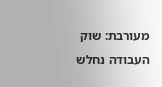מעורבת: שוק העבודה נחלש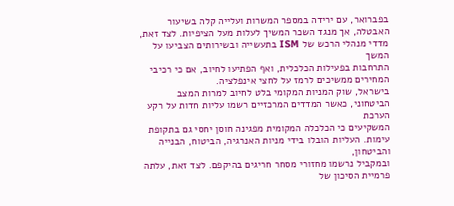בפברואר, עם ירידה במספר המשרות ועלייה קלה בשיעור
האבטלה, אך מנגד השכר המשיך לעלות מעל הציפיות. לצד זאת, מדדי מנהלי הרכש של ISM בתעשייה ובשירותים הצביעו על המשך
התרחבות בפעילות הכלכלית, ואף הפתיעו לחיוב, אם כי רכיבי המחירים ממשיכים לרמז על לחצי אינפלציה.
בישראל, שוק המניות המקומי בלט לחיוב למרות המצב הביטחוני, כאשר המדדים המרכזיים רשמו עליות חדות על רקע הערכת
המשקיעים כי הכלכלה המקומית מפגינה חוסן יחסי גם בתקופת עימות. העליות הובלו בידי מניות האנרגיה, הביטוח, הבנייה והביטחון,
ובמקביל נרשמו מחזורי מסחר חריגים בהיקפם. לצד זאת, עלתה פרמיית הסיכון של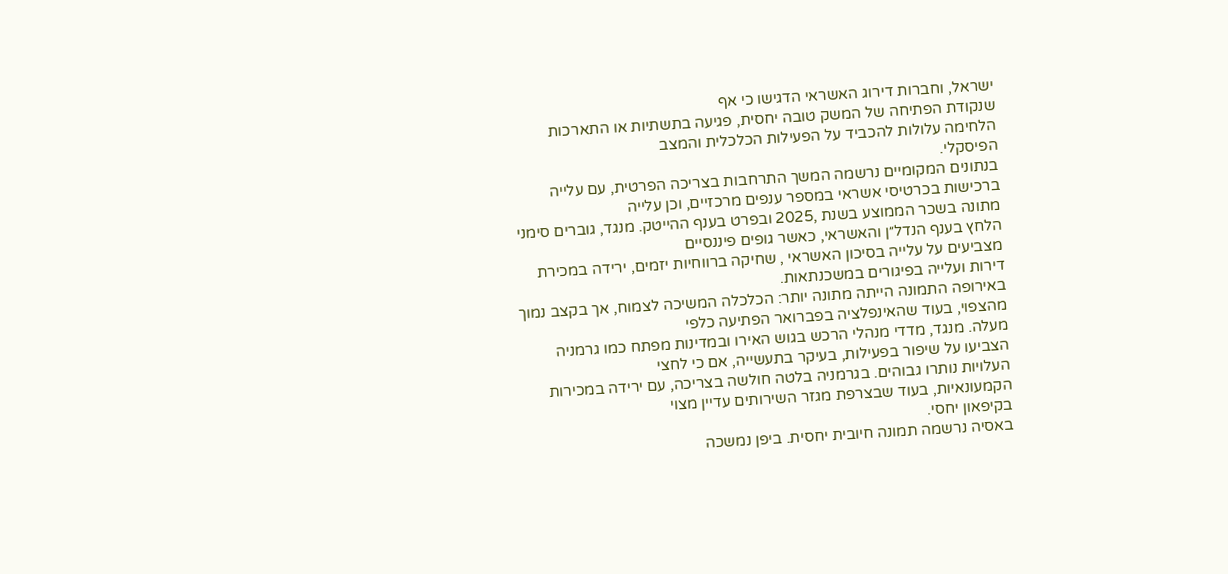ישראל, וחברות דירוג האשראי הדגישו כי אף
שנקודת הפתיחה של המשק טובה יחסית, פגיעה בתשתיות או התארכות הלחימה עלולות להכביד על הפעילות הכלכלית והמצב
הפיסקלי.
בנתונים המקומיים נרשמה המשך התרחבות בצריכה הפרטית, עם עלייה ברכישות בכרטיסי אשראי במספר ענפים מרכזיים, וכן עלייה
מתונה בשכר הממוצע בשנת ,2025 ובפרט בענף ההייטק. מנגד, גוברים סימני הלחץ בענף הנדל״ן והאשראי, כאשר גופים פיננסיים
מצביעים על עלייה בסיכון האשראי , שחיקה ברווחיות יזמים, ירידה במכירת דירות ועלייה בפיגורים במשכנתאות.
באירופה התמונה הייתה מתונה יותר: הכלכלה המשיכה לצמוח, אך בקצב נמוך מהצפוי, בעוד שהאינפלציה בפברואר הפתיעה כלפי
מעלה. מנגד, מדדי מנהלי הרכש בגוש האירו ובמדינות מפתח כמו גרמניה הצביעו על שיפור בפעילות, בעיקר בתעשייה, אם כי לחצי
העלויות נותרו גבוהים. בגרמניה בלטה חולשה בצריכה, עם ירידה במכירות הקמעונאיות, בעוד שבצרפת מגזר השירותים עדיין מצוי
בקיפאון יחסי.
באסיה נרשמה תמונה חיובית יחסית. ביפן נמשכה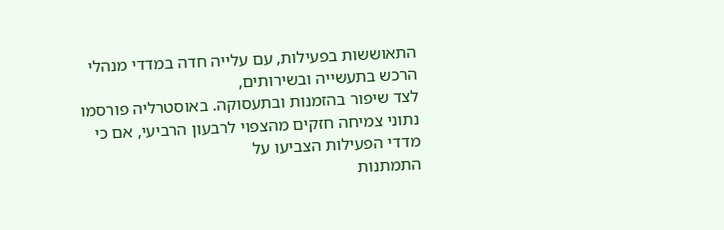התאוששות בפעילות, עם עלייה חדה במדדי מנהלי הרכש בתעשייה ובשירותים,
לצד שיפור בהזמנות ובתעסוקה. באוסטרליה פורסמו נתוני צמיחה חזקים מהצפוי לרבעון הרביעי, אם כי מדדי הפעילות הצביעו על
התמתנות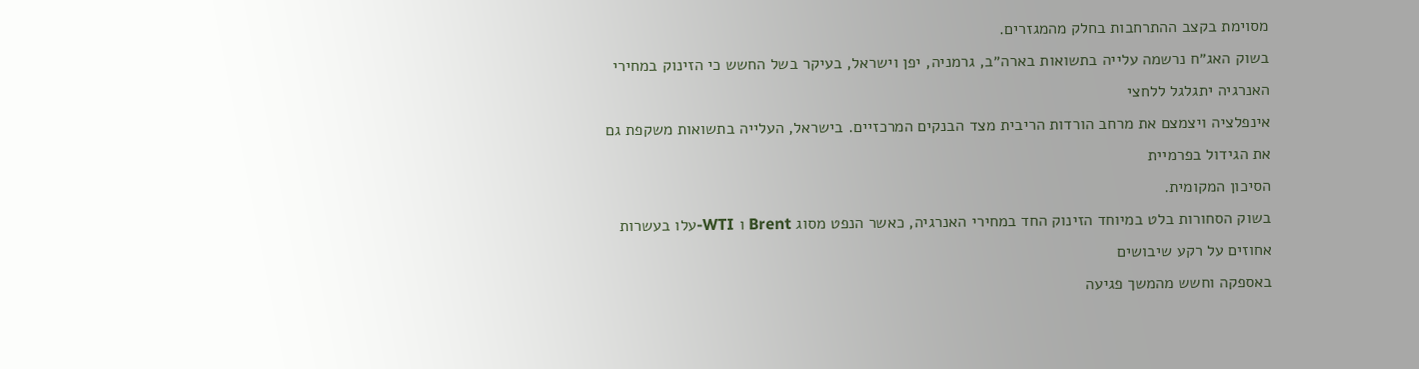מסוימת בקצב ההתרחבות בחלק מהמגזרים.
בשוק האג״ח נרשמה עלייה בתשואות בארה״ב, גרמניה, יפן וישראל, בעיקר בשל החשש כי הזינוק במחירי האנרגיה יתגלגל ללחצי
אינפלציה ויצמצם את מרחב הורדות הריבית מצד הבנקים המרכזיים. בישראל, העלייה בתשואות משקפת גם את הגידול בפרמיית
הסיכון המקומית.
בשוק הסחורות בלט במיוחד הזינוק החד במחירי האנרגיה, כאשר הנפט מסוג Brent ו WTI-עלו בעשרות אחוזים על רקע שיבושים
באספקה וחשש מהמשך פגיעה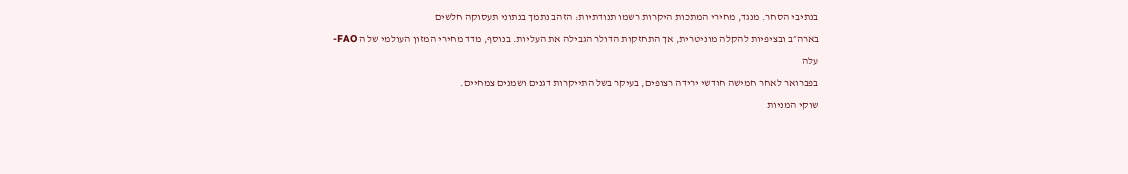בנתיבי הסחר. מנגד, מחירי המתכות היקרות רשמו תנודתיות: הזהב נתמך בנתוני תעסוקה חלשים
בארה״ב ובציפיות להקלה מוניטרית, אך התחזקות הדולר הגבילה את העליות. בנוסף, מדד מחירי המזון העולמי של ה FAO-עלה
בפברואר לאחר חמישה חודשי ירידה רצופים, בעיקר בשל התייקרות דגנים ושמנים צמחיים.
שוקי המניות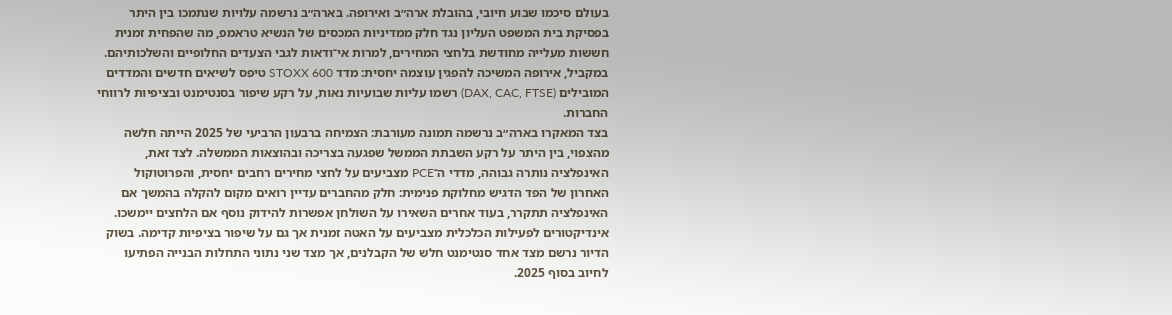בעולם סיכמו שבוע חיובי, בהובלת ארה״ב ואירופה. בארה״ב נרשמה עלויות שנתמכו בין היתר בפסיקת בית המשפט העליון נגד חלק ממדיניות המכסים של הנשיא טראמפ, מה שהפחית זמנית חששות מעלייה מחודשת בלחצי המחירים, למרות אי־ודאות לגבי הצעדים החלופיים והשלכותיהם. במקביל, אירופה המשיכה להפגין עוצמה יחסית: מדד STOXX 600 טיפס לשיאים חדשים והמדדים המובילים (DAX, CAC, FTSE) רשמו עליות שבועיות נאות, על רקע שיפור בסנטימנט ובציפיות לרווחי החברות.
בצד המאקרו בארה״ב נרשמה תמונה מעורבת: הצמיחה ברבעון הרביעי של 2025 הייתה חלשה מהצפוי, בין היתר על רקע השבתת הממשל שפגעה בצריכה ובהוצאות הממשלה. לצד זאת, האינפלציה נותרה גבוהה, מדדי ה־PCE מצביעים על לחצי מחירים רחבים יחסית, והפרוטוקול האחרון של הפד הדגיש מחלוקת פנימית: חלק מהחברים עדיין רואים מקום להקלה בהמשך אם האינפלציה תתקרר, בעוד אחרים השאירו על השולחן אפשרות להידוק נוסף אם הלחצים יימשכו. אינדיקטורים לפעילות הכלכלית מצביעים על האטה זמנית אך גם על שיפור בציפיות קדימה. בשוק הדיור נרשם מצד אחד סנטימנט חלש של הקבלנים, אך מצד שני נתוני התחלות הבנייה הפתיעו לחיוב בסוף 2025.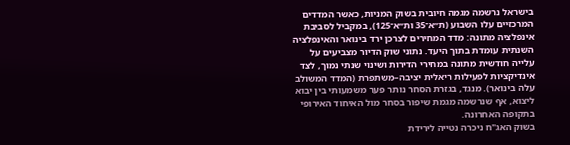בישראל נרשמה מגמה חיובית בשוק המניות, כאשר המדדים המרכזיים עלו השבוע (ת״א־35 ות״א־125), במקביל לסביבת אינפלציה מתונה: מדד המחירים לצרכן ירד בינואר והאינפלציה השנתית עומדת בתוך היעד. נתוני שוק הדיור מצביעים על עלייה חודשית מתונה במחירי הדירות ושינוי שנתי נמוך, לצד אינדיקציות לפעילות ריאלית יציבה–משתפרת (המדד המשולב עלה בינואר). מנגד, בגזרת הסחר נותר פער משמעותי בין יבוא ליצוא, אף שנרשמה מגמת שיפור בסחר מול האיחוד האירופי בתקופה האחרונה.
בשוק האג"ח ניכרה נטייה לירידת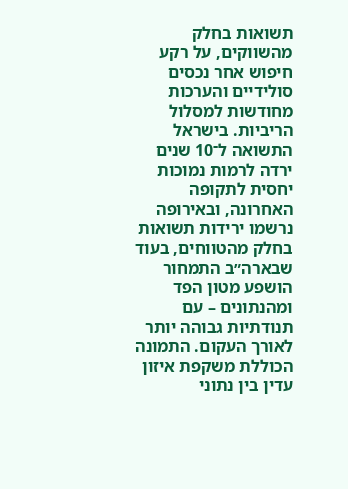תשואות בחלק מהשווקים, על רקע חיפוש אחר נכסים סולידיים והערכות מחודשות למסלול הריביות. בישראל התשואה ל־10 שנים ירדה לרמות נמוכות יחסית לתקופה האחרונה, ובאירופה נרשמו ירידות תשואות בחלק מהטווחים, בעוד שבארה״ב התמחור הושפע מטון הפד ומהנתונים – עם תנודתיות גבוהה יותר לאורך העקום. התמונה הכוללת משקפת איזון עדין בין נתוני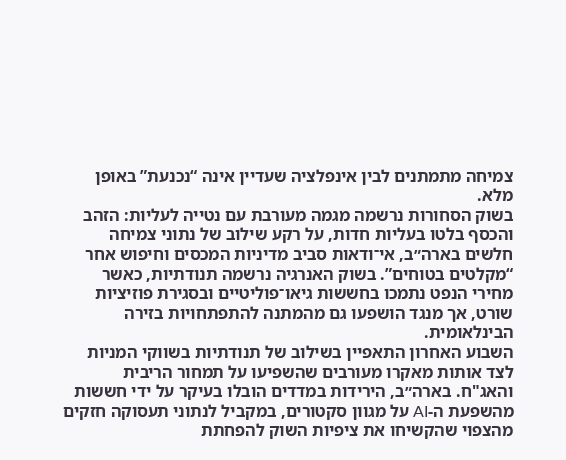צמיחה מתמתנים לבין אינפלציה שעדיין אינה “נכנעת” באופן מלא.
בשוק הסחורות נרשמה מגמה מעורבת עם נטייה לעליות: הזהב והכסף בלטו בעליות חדות, על רקע שילוב של נתוני צמיחה חלשים בארה״ב, אי־ודאות סביב מדיניות המכסים וחיפוש אחר “מקלטים בטוחים”. בשוק האנרגיה נרשמה תנודתיות, כאשר מחירי הנפט נתמכו בחששות גיאו־פוליטיים ובסגירת פוזיציות שורט, אך מנגד הושפעו גם מהמתנה להתפתחויות בזירה הבינלאומית.
השבוע האחרון התאפיין בשילוב של תנודתיות בשווקי המניות לצד אותות מאקרו מעורבים שהשפיעו על תמחור הריבית והאג"ח. בארה״ב, הירידות במדדים הובלו בעיקר על ידי חששות מהשפעת ה-AI על מגוון סקטורים, במקביל לנתוני תעסוקה חזקים מהצפוי שהקשיחו את ציפיות השוק להפחתת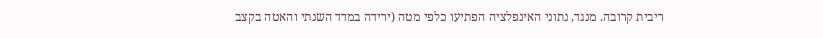ריבית קרובה. מנגד, נתוני האינפלציה הפתיעו כלפי מטה (ירידה במדד השנתי והאטה בקצב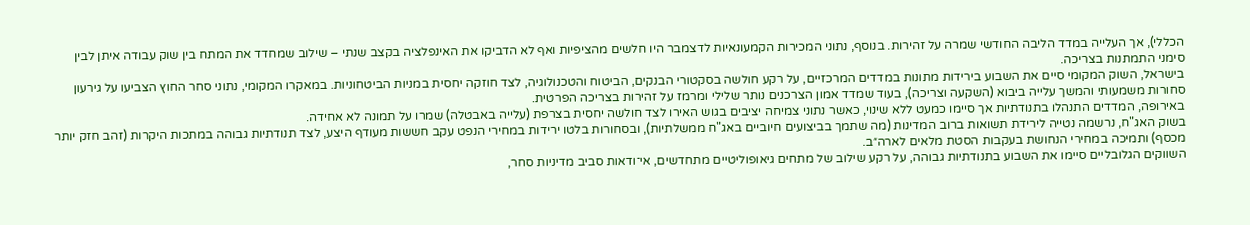הכללי), אך העלייה במדד הליבה החודשי שמרה על זהירות. בנוסף, נתוני המכירות הקמעונאיות לדצמבר היו חלשים מהציפיות ואף לא הדביקו את האינפלציה בקצב שנתי – שילוב שמחדד את המתח בין שוק עבודה איתן לבין סימני התמתנות בצריכה.
בישראל, השוק המקומי סיים את השבוע בירידות מתונות במדדים המרכזיים, על רקע חולשה בסקטורי הבנקים, הביטוח והטכנולוגיה, לצד חוזקה יחסית במניות הביטחוניות. במאקרו המקומי, נתוני סחר החוץ הצביעו על גירעון סחורות משמעותי והמשך עלייה ביבוא (השקעה וצריכה), בעוד שמדד אמון הצרכנים נותר שלילי ומרמז על זהירות בצריכה הפרטית.
באירופה, המדדים התנהלו בתנודתיות אך סיימו כמעט ללא שינוי, כאשר נתוני צמיחה יציבים בגוש האירו לצד חולשה יחסית בצרפת (עלייה באבטלה) שמרו על תמונה לא אחידה.
בשוק האג"ח, נרשמה נטייה לירידת תשואות ברוב המדינות (מה שתמך בביצועים חיוביים באג"ח ממשלתיות), ובסחורות בלטו ירידות במחירי הנפט עקב חששות מעודף היצע, לצד תנודתיות גבוהה במתכות היקרות (זהב חזק יותר מכסף) ותמיכה במחירי הנחושת בעקבות הסטת מלאים לארה״ב.
השווקים הגלובליים סיימו את השבוע בתנודתיות גבוהה, על רקע שילוב של מתחים גיאופוליטיים מתחדשים, אי־ודאות סביב מדיניות סחר,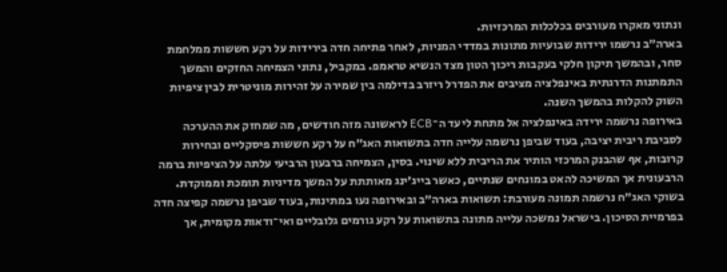ונתוני מאקרו מעורבים בכלכלות המרכזיות.
בארה״ב נרשמו ירידות שבועיות מתונות במדדי המניות, לאחר פתיחה חדה בירידות על רקע חששות ממלחמת סחר, ובהמשך תיקון חלקי בעקבות ריכוך הטון מצד הנשיא טראמפ. במקביל, נתוני הצמיחה החזקים והמשך התמתנות הדרגתית באינפלציה מציבים את הפדרל ריזרב בדילמה בין שמירה על זהירות מוניטרית לבין ציפיות השוק להקלות בהמשך השנה.
באירופה נרשמה ירידה באינפלציה אל מתחת ליעד ה־ECB לראשונה מזה חודשים, מה שמחזק את ההערכה לסביבת ריבית יציבה, בעוד שביפן נרשמה עלייה חדה בתשואות האג״ח על רקע חששות פיסקליים ובחירות קרובות, אף שהבנק המרכזי הותיר את הריבית ללא שינוי. בסין, הצמיחה ברבעון הרביעי עלתה על הציפיות ברמה הרבעונית אך המשיכה להאט במונחים שנתיים, כאשר בייג׳ינג מאותתת על המשך מדיניות תומכת וממוקדת.
בשוקי האג״ח נרשמה תמונה מעורבת: תשואות בארה״ב ובאירופה נעו במתינות, בעוד שביפן נרשמה קפיצה חדה בפרמיית הסיכון. בישראל נמשכה עלייה מתונה בתשואות על רקע גורמים גלובליים ואי־ודאות מקומית, אך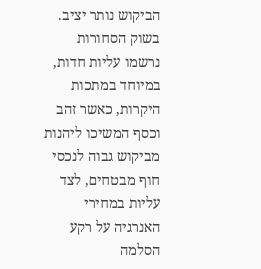הביקוש נותר יציב.
בשוק הסחורות נרשמו עליות חדות, במיוחד במתכות היקרות, כאשר זהב וכסף המשיכו ליהנות מביקוש גבוה לנכסי חוף מבטחים, לצד עליות במחירי האנרגיה על רקע הסלמה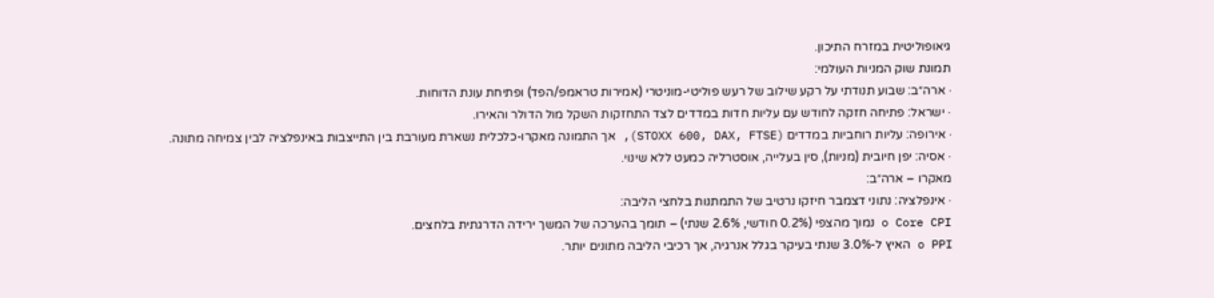גיאופוליטית במזרח התיכון.
תמונת שוק המניות העולמי:
· ארה״ב: שבוע תנודתי על רקע שילוב של רעש פוליטי-מוניטרי (אמירות טראמפ/הפד) ופתיחת עונת הדוחות.
· ישראל: פתיחה חזקה לחודש עם עליות חדות במדדים לצד התחזקות השקל מול הדולר והאירו.
· אירופה: עליות רוחביות במדדים (STOXX 600, DAX, FTSE), אך התמונה מאקרו-כלכלית נשארת מעורבת בין התייצבות באינפלציה לבין צמיחה מתונה.
· אסיה: יפן חיובית (מניות), סין בעלייה, אוסטרליה כמעט ללא שינוי.
מאקרו – ארה״ב:
· אינפלציה: נתוני דצמבר חיזקו נרטיב של התמתנות בלחצי הליבה:
o Core CPI נמוך מהצפי (0.2% חודשי, 2.6% שנתי) – תומך בהערכה של המשך ירידה הדרגתית בלחצים.
o PPI האיץ ל-3.0% שנתי בעיקר בגלל אנרגיה, אך רכיבי הליבה מתונים יותר.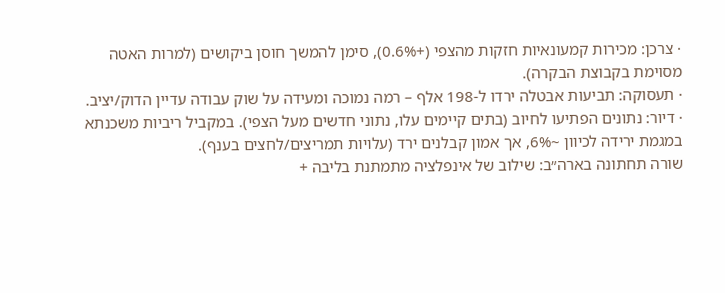· צרכן: מכירות קמעונאיות חזקות מהצפי (+0.6%), סימן להמשך חוסן ביקושים (למרות האטה מסוימת בקבוצת הבקרה).
· תעסוקה: תביעות אבטלה ירדו ל-198 אלף – רמה נמוכה ומעידה על שוק עבודה עדיין הדוק/יציב.
· דיור: נתונים הפתיעו לחיוב (בתים קיימים עלו, נתוני חדשים מעל הצפי). במקביל ריביות משכנתא במגמת ירידה לכיוון ~6%, אך אמון קבלנים ירד (עלויות תמריצים/לחצים בענף).
שורה תחתונה בארה״ב: שילוב של אינפלציה מתמתנת בליבה +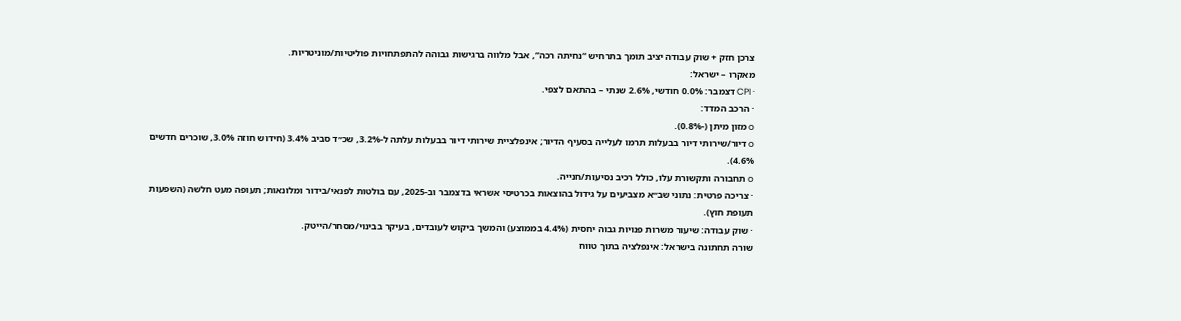צרכן חזק + שוק עבודה יציב תומך בתרחיש “נחיתה רכה”, אבל מלווה ברגישות גבוהה להתפתחויות פוליטיות/מוניטריות.
מאקרו – ישראל:
· CPI דצמבר: 0.0% חודשי, 2.6% שנתי – בהתאם לצפי.
· הרכב המדד:
o מזון מיתן (-0.8%).
o דיור/שירותי דיור בבעלות תרמו לעלייה בסעיף הדיור; אינפלציית שירותי דיור בבעלות עלתה ל-3.2%, שכ״ד סביב 3.4% (חידוש חוזה 3.0%, שוכרים חדשים 4.6%).
o תחבורה ותקשורת עלו, כולל רכיב נסיעות/חנייה.
· צריכה פרטית: נתוני שב״א מצביעים על גידול בהוצאות בכרטיסי אשראי בדצמבר וב-2025, עם בולטות לפנאי/בידור ומלונאות; תעופה מעט חלשה (השפעות תעופת חוץ).
· שוק עבודה: שיעור משרות פנויות גבוה יחסית (4.4% בממוצע) והמשך ביקוש לעובדים, בעיקר בבינוי/מסחר/הייטק.
שורה תחתונה בישראל: אינפלציה בתוך טווח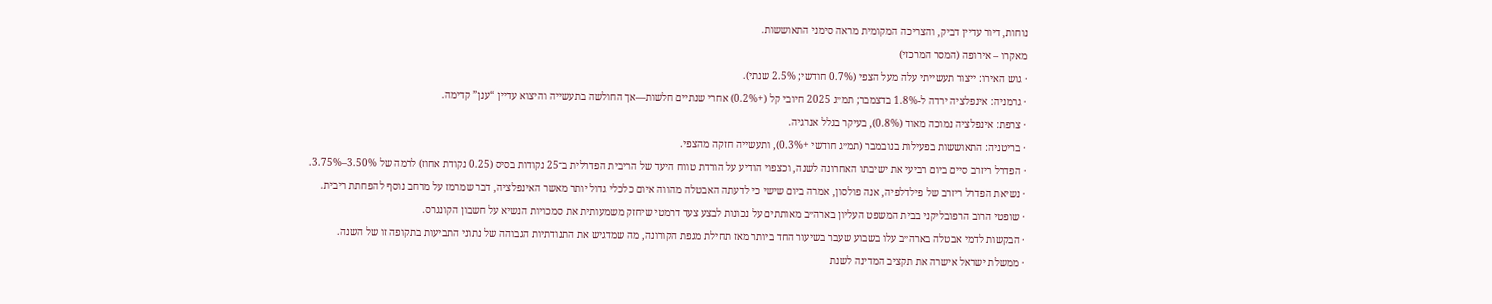נוחות, דיור עדיין דביק, והצריכה המקומית מראה סימני התאוששות.
מאקרו – אירופה (המסר המרכזי)
· גוש האירו: ייצור תעשייתי עלה מעל הצפי (0.7% חודשי; 2.5% שנתי).
· גרמניה: אינפלציה ירדה ל-1.8% בדצמבר; תמ״ג 2025 חיובי קל (+0.2%) אחרי שנתיים חלשות—אך החולשה בתעשייה והיצוא עדיין “ענן” קדימה.
· צרפת: אינפלציה נמוכה מאוד (0.8%), בעיקר בגלל אנרגיה.
· בריטניה: התאוששות בפעילות בנובמבר (תמ״ג חודשי +0.3%), ותעשייה חזקה מהצפי.
· הפדרל ריזרב סיים ביום רביעי את ישיבתו האחרונה לשנה, וכצפוי הודיע על הורדת טווח היעד של הריבית הפדרלית ב־25 נקודות בסיס (0.25 נקודת אחוז) לרמה של 3.50%–3.75%.
· נשיאת הפדרל ריזרב של פילדלפיה, אנה פולסון, אמרה ביום שישי כי לדעתה האבטלה מהווה איום כלכלי גדול יותר מאשר האינפלציה, דבר שמרמז על מרחב נוסף להפחתת ריבית.
· שופטי הרוב הרפובליקני בבית המשפט העליון בארה״ב מאותתים על נכונות לבצע צעד דרמטי שיחזק משמעותית את סמכויות הנשיא על חשבון הקונגרס.
· הבקשות לדמי אבטלה בארה״ב עלו בשבוע שעבר בשיעור החד ביותר מאז תחילת מגפת הקורונה, מה שמדגיש את התנודתיות הגבוהה של נתוני התביעות בתקופה זו של השנה.
· ממשלת ישראל אישרה את תקציב המדינה לשנת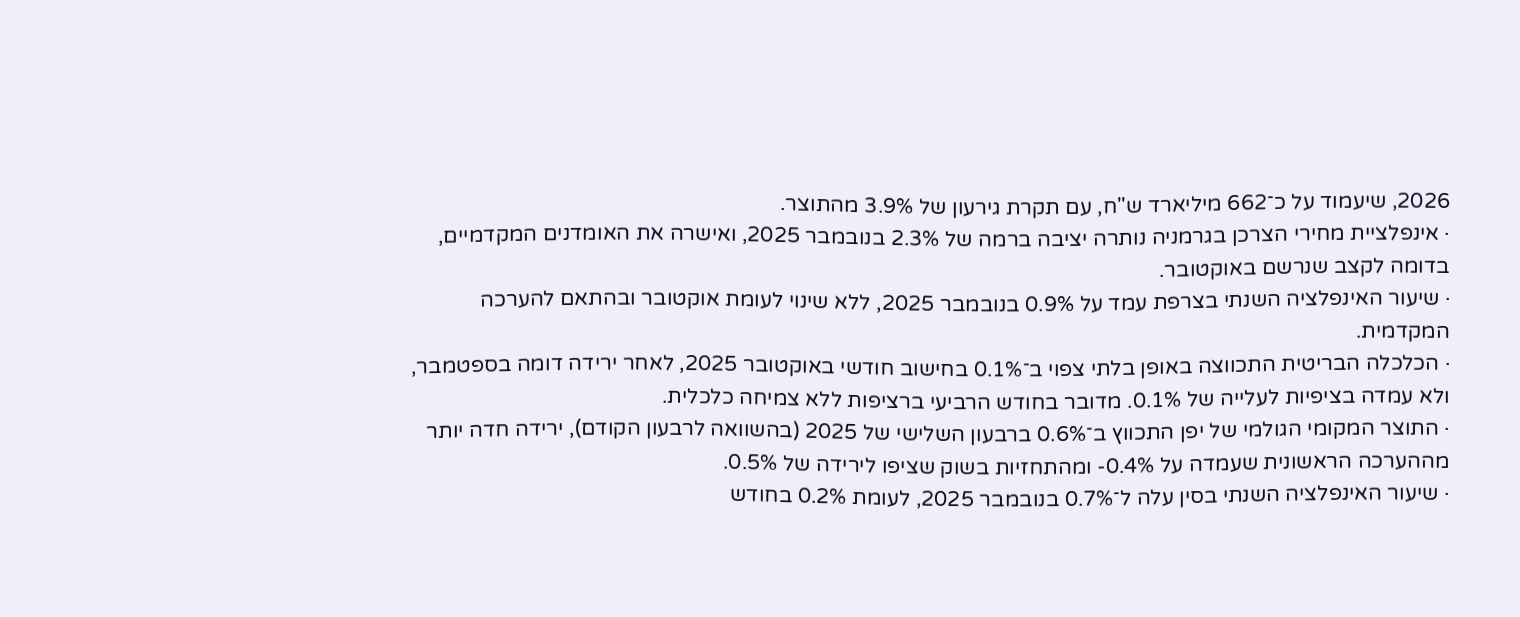2026, שיעמוד על כ־662 מיליארד ש"ח, עם תקרת גירעון של 3.9% מהתוצר.
· אינפלציית מחירי הצרכן בגרמניה נותרה יציבה ברמה של 2.3% בנובמבר 2025, ואישרה את האומדנים המקדמיים, בדומה לקצב שנרשם באוקטובר.
· שיעור האינפלציה השנתי בצרפת עמד על 0.9% בנובמבר 2025, ללא שינוי לעומת אוקטובר ובהתאם להערכה המקדמית.
· הכלכלה הבריטית התכווצה באופן בלתי צפוי ב־0.1% בחישוב חודשי באוקטובר 2025, לאחר ירידה דומה בספטמבר, ולא עמדה בציפיות לעלייה של 0.1%. מדובר בחודש הרביעי ברציפות ללא צמיחה כלכלית.
· התוצר המקומי הגולמי של יפן התכווץ ב־0.6% ברבעון השלישי של 2025 (בהשוואה לרבעון הקודם), ירידה חדה יותר מההערכה הראשונית שעמדה על 0.4%- ומהתחזיות בשוק שציפו לירידה של 0.5%.
· שיעור האינפלציה השנתי בסין עלה ל־0.7% בנובמבר 2025, לעומת 0.2% בחודש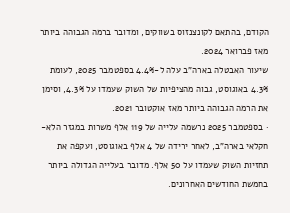הקודם, בהתאם לקונצנזוס בשווקים, ומדובר ברמה הגבוהה ביותר מאז פברואר 2024.
שיעור האבטלה בארה"ב עלה ל-4.4% בספטמבר 2025, לעומת 4.3% באוגוסט, גבוה מהציפיות של השוק שעמדו על 4.3%, וסימן את הרמה הגבוהה ביותר מאז אוקטובר 2021.
· בספטמבר 2025 נרשמה עלייה של 119 אלף משרות במגזר הלא-חקלאי בארה"ב, לאחר ירידה של 4 אלף באוגוסט, ועקפה את תחזיות השוק שעמדו על 50 אלף. מדובר בעלייה הגדולה ביותר בחמשת החודשים האחרונים.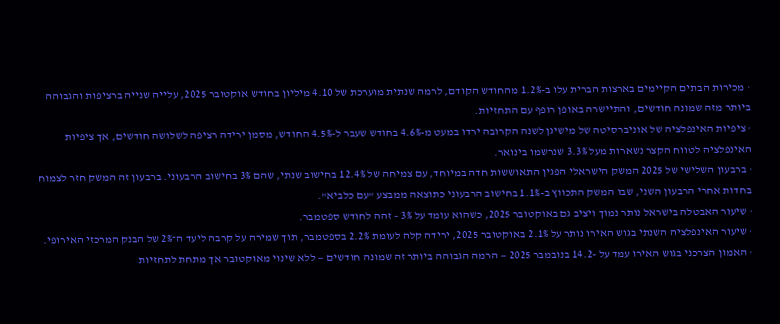· מכירות הבתים הקיימים בארצות הברית עלו ב-1.2% מהחודש הקודם, לרמה שנתית מוערכת של 4.10 מיליון בחודש אוקטובר 2025, עלייה שנייה ברציפות והגבוהה ביותר מזה שמונה חודשים, והתיישרה באופן רופף עם התחזיות.
· ציפיות האינפלציה של אוניברסיטה של מישיגן לשנה הקרובה ירדו במעט מ-4.6% בחודש שעבר ל-4.5% החודש, מסמן ירידה רציפה לשלושה חודשים, אך ציפיות האינפלציה לטווח הקצר נשארות מעל 3.3% שנרשמו בינואר.
· ברבעון השלישי של 2025 המשק הישראלי הפגין התאוששות חדה במיוחד, עם צמיחה של 12.4% בחישוב שנתי, שהם 3% בחישוב הרבעוני. ברבעון זה המשק חזר לצמוח בחדות אחרי הרבעון השני, שבו המשק התכווץ ב-1.1% בחישוב הרבעוני כתוצאה ממבצע "עם כלביא".
· שיעור האבטלה בישראל נותר נמוך ויציב גם באוקטובר 2025, כשהוא עומד על 3% – זהה לחודש ספטמבר.
· שיעור האינפלציה השנתי בגוש האירו נותר על 2.1% באוקטובר 2025, ירידה קלה לעומת 2.2% בספטמבר, תוך שמירה על קרבה ליעד ה־2% של הבנק המרכזי האירופי.
· האמון הצרכני בגוש האירו עמד על -14.2 בנובמבר 2025 — הרמה הגבוהה ביותר זה שמונה חודשים — ללא שינוי מאוקטובר אך מתחת לתחזיות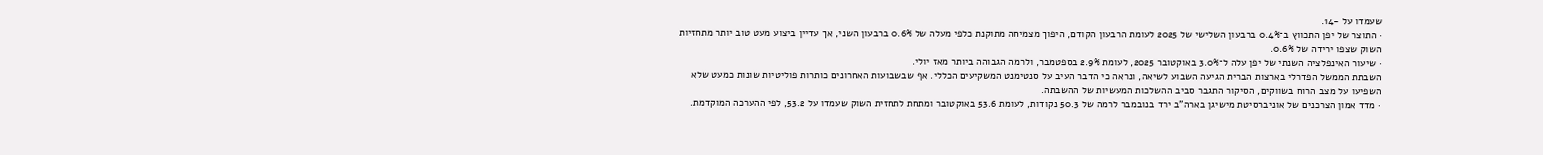שעמדו על -14.
· התוצר של יפן התכווץ ב־0.4% ברבעון השלישי של 2025 לעומת הרבעון הקודם, היפוך מצמיחה מתוקנת כלפי מעלה של 0.6% ברבעון השני, אך עדיין ביצוע מעט טוב יותר מתחזיות השוק שצפו ירידה של 0.6%.
· שיעור האינפלציה השנתי של יפן עלה ל־3.0% באוקטובר 2025, לעומת 2.9% בספטמבר, ולרמה הגבוהה ביותר מאז יולי.
השבתת הממשל הפדרלי בארצות הברית הגיעה השבוע לשיאה, ונראה כי הדבר העיב על סנטימנט המשקיעים הכללי. אף שבשבועות האחרונים כותרות פוליטיות שונות כמעט שלא השפיעו על מצב הרוח בשווקים, הסיקור התגבר סביב ההשלכות המעשיות של ההשבתה.
· מדד אמון הצרכנים של אוניברסיטת מישיגן בארה"ב ירד בנובמבר לרמה של 50.3 נקודות, לעומת 53.6 באוקטובר ומתחת לתחזית השוק שעמדו על 53.2, לפי ההערכה המוקדמת.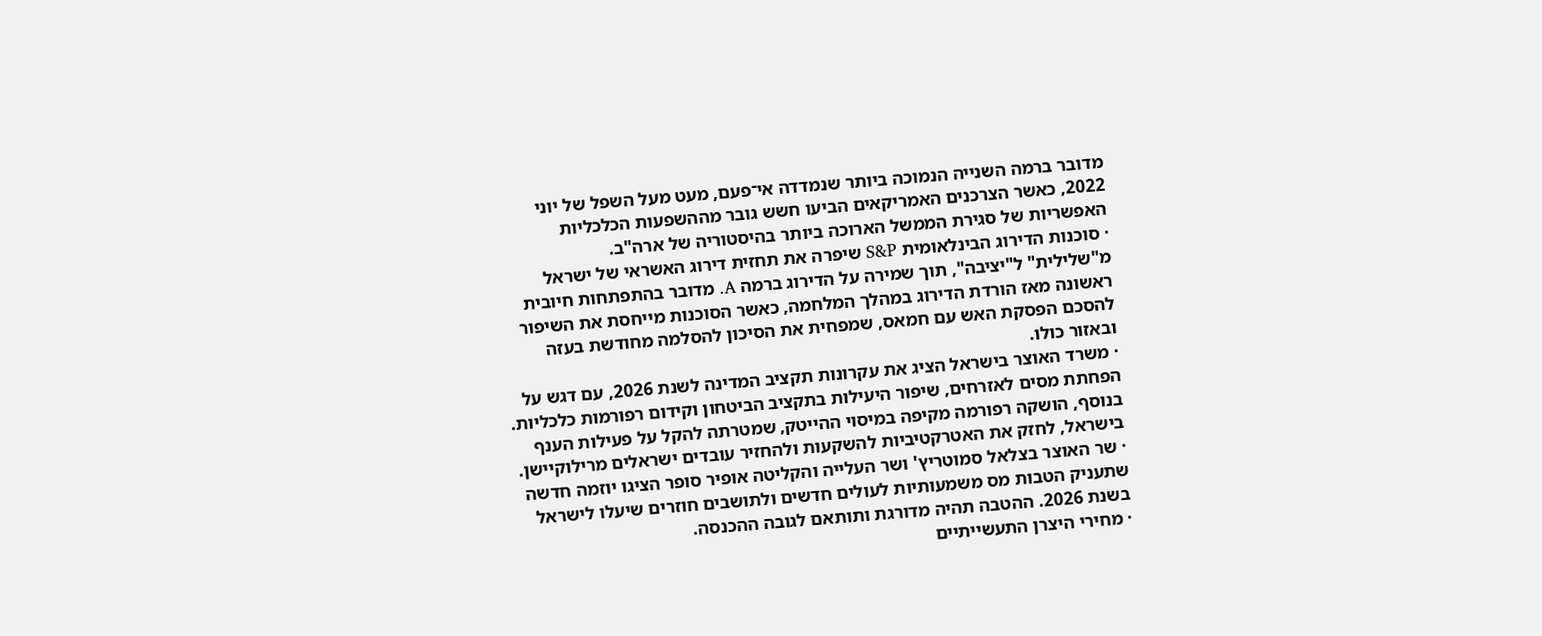מדובר ברמה השנייה הנמוכה ביותר שנמדדה אי־פעם, מעט מעל השפל של יוני 2022, כאשר הצרכנים האמריקאים הביעו חשש גובר מההשפעות הכלכליות האפשריות של סגירת הממשל הארוכה ביותר בהיסטוריה של ארה"ב.
· סוכנות הדירוג הבינלאומית S&P שיפרה את תחזית דירוג האשראי של ישראל מ"שלילית" ל"יציבה", תוך שמירה על הדירוג ברמה A. מדובר בהתפתחות חיובית ראשונה מאז הורדת הדירוג במהלך המלחמה, כאשר הסוכנות מייחסת את השיפור להסכם הפסקת האש עם חמאס, שמפחית את הסיכון להסלמה מחודשת בעזה ובאזור כולו.
· משרד האוצר בישראל הציג את עקרונות תקציב המדינה לשנת 2026, עם דגש על הפחתת מסים לאזרחים, שיפור היעילות בתקציב הביטחון וקידום רפורמות כלכליות. בנוסף, הושקה רפורמה מקיפה במיסוי ההייטק, שמטרתה להקל על פעילות הענף בישראל, לחזק את האטרקטיביות להשקעות ולהחזיר עובדים ישראלים מרילוקיישן.
· שר האוצר בצלאל סמוטריץ' ושר העלייה והקליטה אופיר סופר הציגו יוזמה חדשה שתעניק הטבות מס משמעותיות לעולים חדשים ולתושבים חוזרים שיעלו לישראל בשנת 2026. ההטבה תהיה מדורגת ותותאם לגובה ההכנסה.
· מחירי היצרן התעשייתיים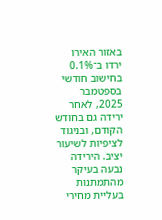באזור האירו ירדו ב־0.1% בחישוב חודשי בספטמבר 2025, לאחר ירידה גם בחודש הקודם, ובניגוד לציפיות לשיעור יציב. הירידה נבעה בעיקר מהתמתנות בעליית מחירי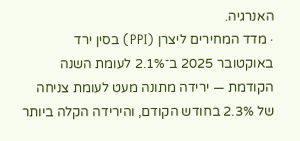האנרגיה.
· מדד המחירים ליצרן (PPI) בסין ירד באוקטובר 2025 ב־2.1% לעומת השנה הקודמת — ירידה מתונה מעט לעומת צניחה של 2.3% בחודש הקודם, והירידה הקלה ביותר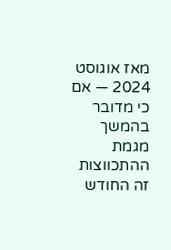מאז אוגוסט 2024 — אם כי מדובר בהמשך מגמת ההתכווצות זה החודש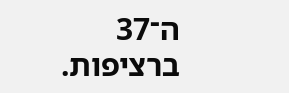ה־37 ברציפות.